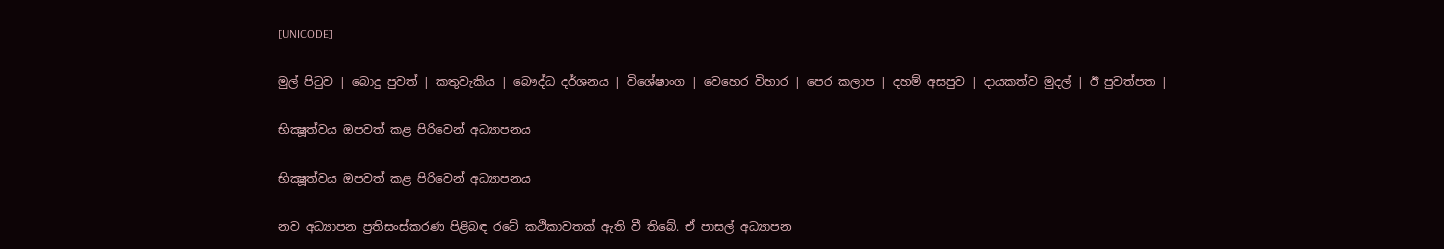[UNICODE]

මුල් පිටුව | බොදු පුවත් | කතුවැකිය | බෞද්ධ දර්ශනය | විශේෂාංග | වෙහෙර විහාර | පෙර කලාප | දහම් අසපුව | දායකත්ව මුදල් | ඊ පුවත්පත |

භික්‍ෂූත්වය ඔපවත් කළ පිරිවෙන් අධ්‍යාපනය

භික්‍ෂූත්වය ඔපවත් කළ පිරිවෙන් අධ්‍යාපනය

නව අධ්‍යාපන ප්‍රතිසංස්කරණ පිළිබඳ ‍රටේ කථිකාවතක් ඇති වී තිබේ. ඒ පාසල් අධ්‍යාපන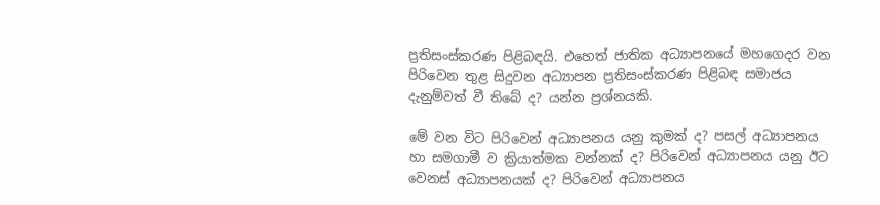ප්‍රතිසංස්කරණ පිළිබඳයි. එහෙත් ජාතික අධ්‍යාපනයේ මහගෙදර වන පිරිවෙන තුළ සිදුවන අධ්‍යාපන ප්‍රතිසංස්කරණ පිළිබඳ සමාජය දැනුම්වත් වී තිබේ ද? යන්න ප්‍රශ්නයකි.

මේ වන විට පිරිවෙන් අධ්‍යාපනය යනු කුමක් ද? පසල් අධ්‍යාපනය හා සමගාමී ව ක්‍රියාත්මක වන්නක් ද? පිරිවෙන් අධ්‍යාපනය යනු ඊට වෙනස් අධ්‍යාපනයක් ද? පිරිවෙන් අධ්‍යාපනය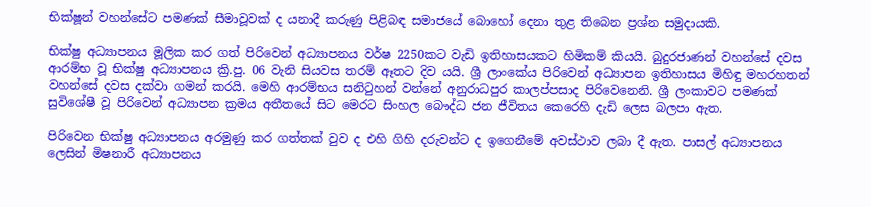භික්ෂූන් වහන්සේට පමණක් සීමාවූවක් ද යනාදී කරුණු පිළිබඳ සමාජයේ බොහෝ දෙනා තුළ තිබෙන ප්‍රශ්න සමුදායකි.

භික්ෂු අධ්‍යාපනය මූලික කර ගත් පිරිවෙන් අධ්‍යාපනය වර්ෂ 2250කට වැඩි ඉතිහාසයකට හිමිකම් කියයි. බුදුරජාණන් වහන්සේ දවස ආරම්භ වූ භික්ෂු අධ්‍යාපනය ක්‍රි.පු. 06 වැනි සියවස තරම් ඈතට දිව යයි. ශ්‍රී ලාංකේය පිරිවෙන් අධ්‍යාපන ඉතිහාසය මිහිඳු මහරහතන් වහන්සේ දවස දක්වා ගමන් කරයි. මෙහි ආරම්භය සනිටුහන් වන්නේ අනුරාධපුර කාලප්පසාද පිරිවෙනෙනි. ශ්‍රී ලංකාවට පමණක් සුවිශේෂී වූ පිරිවෙන් අධ්‍යාපන ක්‍රමය අතීතයේ සිට මෙරට සිංහල බෞද්ධ ජන ජීවිතය කෙරෙහි දැඩි ලෙස බලපා ඇත.

පිරිවෙන භික්ෂු අධ්‍යාපනය අරමුණු කර ගත්තක් වුව ද එහි ගිහි දරුවන්ට ද ඉගෙනීමේ අවස්ථාව ලබා දී ඇත. පාසල් අධ්‍යාපනය ලෙසින් මිෂනාරී අධ්‍යාපනය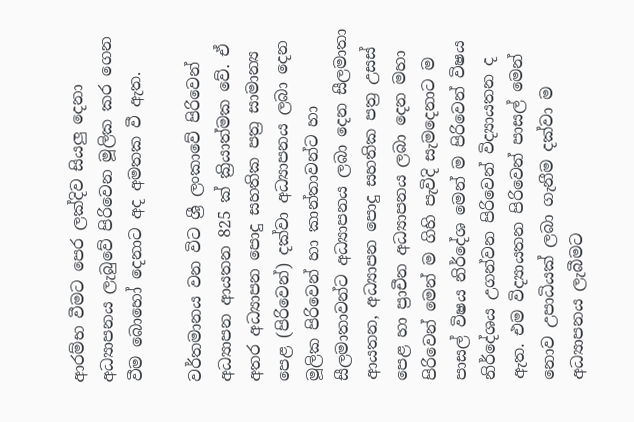ආරම්භ වීමට පෙර ලක්දිව සියලු දෙනා අධ්‍යාපනය ලැබුවේ පිරිවෙන මූලික කර ගෙන වීම බොහෝ දෙනාට අද අමතක වී ඇත.

වර්තමානය වන විට ශ්‍රී ලංකාවේ පිරිවෙන් අධ්‍යාපන ආයතන 825 ක් ක්‍රියාත්මක වේ. ඒ අතර අධ්‍යාපන පොදු සහතික පත්‍ර සාමාන්‍ය පෙළ (පිරිවෙන්) දක්වා අධ්‍යාපනය ලබා දෙන මූලික පිරිවෙන් හා කාන්තාවන්ට හා සීලමාතාවන්ට අධ්‍යාපනය ලබා දෙන සීලමාතා ආයතන, අධ්‍යාපන පොදු සහතික පත්‍ර උසස් පෙළ හා ප්‍රාචීන අධ්‍යාපනය ලබා දෙන මහා පිරිවෙන් මෙන් ම ගිහි පැවිදි සැමදෙනාට ම පාසල් විෂය නිර්දේශ මෙන් ම පිරිවෙන් විෂය නිර්දේශය උගන්වන පිරිවෙන් විද්‍යායතන ද ඇත. එම විද්‍යායතන පිරිවෙන් පාසල් මෙන් නොව උපාධියක් ලබා ගැනීම දක්වා ම අධ්‍යාපනය ලැබීමට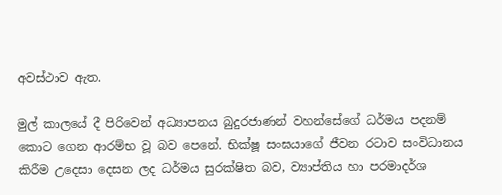අවස්ථාව ඇත.

මුල් කාලයේ දී පිරිවෙන් අධ්‍යාපනය බුදුරජාණන් වහන්සේගේ ධර්මය පදනම් කොට ගෙන ආරම්භ වූ බව පෙනේ. භික්ෂූ සංඝයාගේ ජීවන රටාව සංවිධානය කිරීම උදෙසා දෙසන ලද ධර්මය සුරක්ෂිත බව, ව්‍යාප්තිය හා පරමාදර්ශ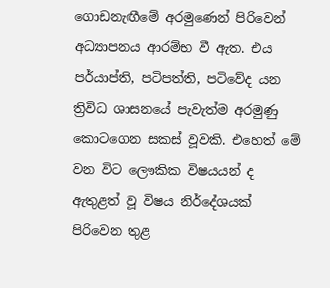ගොඩනැඟීමේ අරමුණෙන් පිරිවෙන් අධ්‍යාපනය ආරම්භ වී ඇත. එය පර්යාප්ති, පටිපත්ති, පටිවේද යන ත්‍රිවිධ ශාසනයේ පැවැත්ම අරමුණු කොටගෙන සකස් වූවකි. එහෙත් මේ වන විට ලෞකික විෂයයන් ද ඇතුළත් වූ විෂය නිර්දේශයක් පිරිවෙන තුළ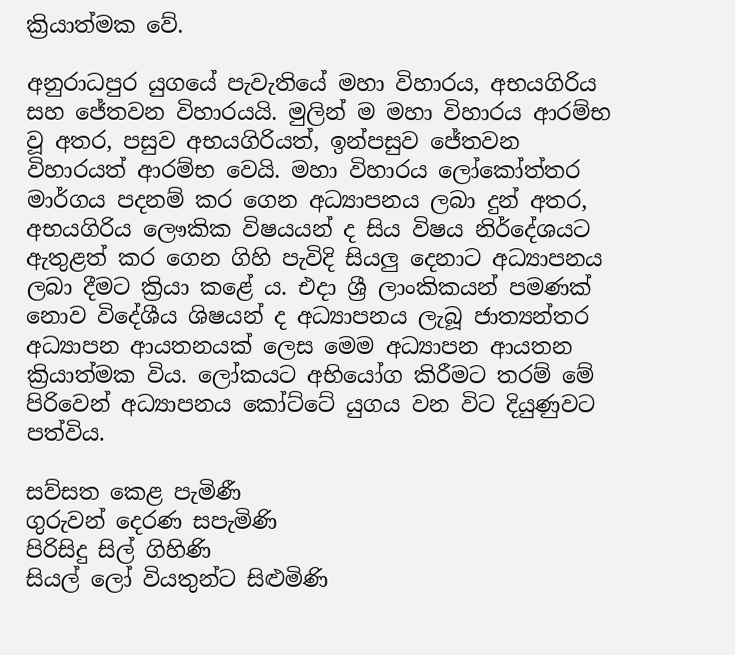ක්‍රියාත්මක වේ.

අනුරාධපුර යුගයේ පැවැතියේ මහා විහාරය, අභයගිරිය සහ ජේතවන විහාරයයි. මුලින් ම මහා විහාරය ආරම්භ වූ අතර, පසුව අභයගිරියත්, ඉන්පසුව ජේතවන විහාරයත් ආරම්භ වෙයි. මහා විහාරය ලෝකෝත්තර මාර්ගය පදනම් කර ගෙන අධ්‍යාපනය ලබා දුන් අතර, අභයගිරිය ලෞකික විෂයයන් ද සිය විෂය නිර්දේශයට ඇතුළත් කර ගෙන ගිහි පැවිදි සියලු දෙනාට අධ්‍යාපනය ලබා දීමට ක්‍රියා කළේ ය. එදා ශ්‍රී ලාංකිකයන් පමණක් නොව විදේශීය ශිෂයන් ද අධ්‍යාපනය ලැබූ ජාත්‍යන්තර අධ්‍යාපන ආයතනයක් ලෙස මෙම අධ්‍යාපන ආයතන ක්‍රියාත්මක විය. ලෝකයට අභියෝග කිරීමට තරම් මේ පිරිවෙන් අධ්‍යාපනය කෝට්ටේ යුගය වන විට දියුණුවට පත්විය.

සව්සත කෙළ පැමිණී
ගුරුවන් දෙරණ සපැමිණි
පිරිසිදු සිල් ගිහිණි
සියල් ලෝ වියතුන්ට සිළුමිණි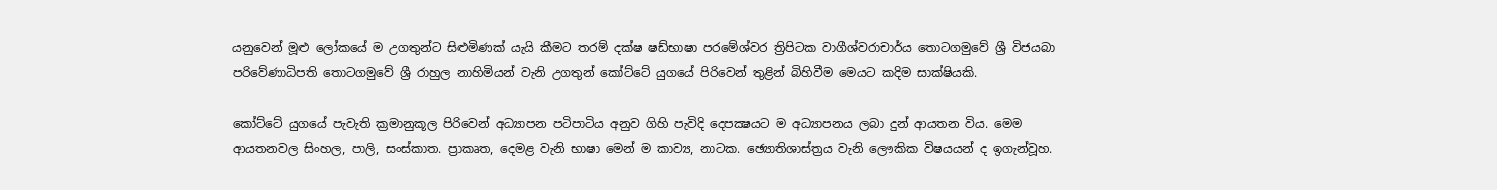යනුවෙන් මූළු ලෝකයේ ම උගතුන්ට සිළුමිණක් යැයි කීමට තරම් දක්ෂ ෂඩ්භාෂා පරමේශ්වර ත්‍රිපිටක වාගීශ්වරාචාර්ය තොටගමුවේ ශ්‍රී විජයබා පරිවේණාධිපති තොටගමුවේ ශ්‍රී රාහුල නාහිමියන් වැනි උගතුන් කෝට්ටේ යුගයේ පිරිවෙන් තුළින් බිහිවීම මෙයට කදිම සාක්ෂියකි.

කෝට්‌ටේ යුගයේ පැවැති ක්‍රමානුකූල පිරිවෙන් අධ්‍යාපන පටිපාටිය අනුව ගිහි පැවිදි දෙපක්‍ෂයට ම අධ්‍යාපනය ලබා දුන් ආයතන විය. මෙම ආයතනවල සිංහල, පාලි, සංස්‌කාත. ප්‍රාකෘත, දෙමළ වැනි භාෂා මෙන් ම කාව්‍ය, නාටක. ඡ්‍යොතිශාස්‌ත්‍රය වැනි ලෞකික විෂයයන් ද ඉගැන්වූහ.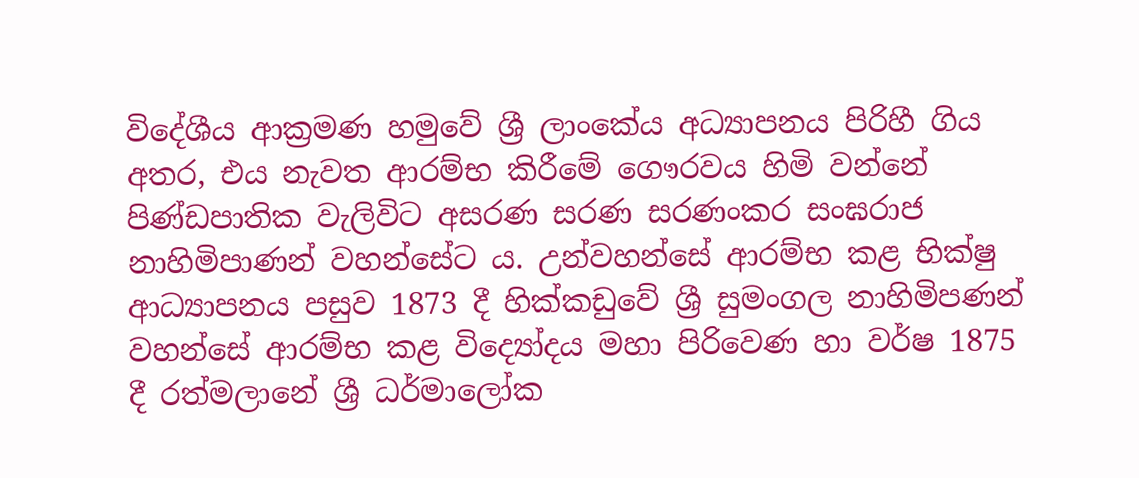විදේශීය ආක්‍රමණ හමුවේ ශ්‍රී ලාංකේය අධ්‍යාපනය පිරිහී ගිය අතර, එය නැවත ආරම්භ කිරීමේ ගෞරවය හිමි වන්නේ පිණ්ඩපාතික වැලිවිට අසරණ සරණ සරණංකර සංඝරාජ නාහිමිපාණන් වහන්සේට ය. උන්වහන්සේ ආරම්භ කළ භික්ෂු ආධ්‍යාපනය පසුව 1873 දී හික්කඩුවේ ශ්‍රී සුමංගල නාහිමිපණන් වහන්සේ ආරම්භ කළ විද්‍යෝදය මහා පිරිවෙණ හා වර්ෂ 1875 දී රත්මලානේ ශ්‍රී ධර්මාලෝක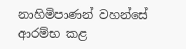නාහිමිපාණන් වහන්සේ ආරම්භ කළ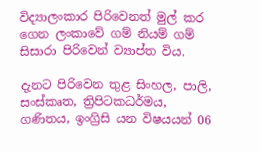විද්‍යාලංකාර පිරිවෙනත් මුල් කර ගෙන ලංකාවේ ගම් නියම් ගම් සිසාරා පිරිවෙන් ව්‍යාප්ත විය.

දැනට පිරිවෙන තුළ සිංහල, පාලි, සංස්කෘත, ත්‍රිපිටකධර්මය, ගණිතය, ඉංග්‍රිසි යන විෂයයන් 06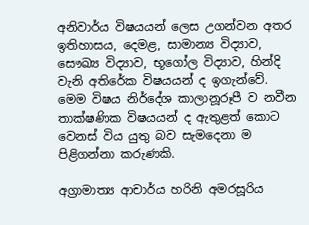අනිවාර්ය විෂයයන් ලෙස උගන්වන අතර ඉතිහාසය, දෙමළ, සාමාන්‍ය විද්‍යාව, සෞඛ්‍ය විද්‍යාව, භූගෝල විද්‍යාව, හින්දි වැනි අතිරේක විෂයයන් ද ඉගැන්වේ. මෙම විෂය නිර්දේශ කාලානූරූපී ව නවීන තාක්ෂණික විෂයයන් ද ඇතුළත් කොට වෙනස් විය යුතු බව සැමදෙනා ම පිළිගන්නා කරුණකි.

අග්‍රාමාත්‍ය ආචාර්ය හරිනි අමරසූරිය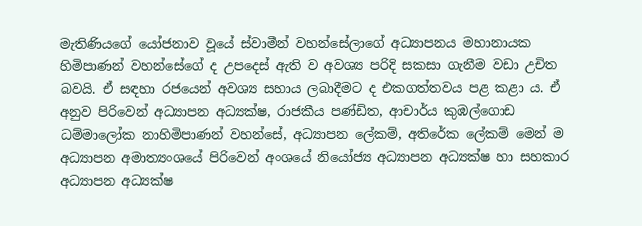මැතිණියගේ යෝජනාව වූයේ ස්වාමීන් වහන්සේලාගේ අධ්‍යාපනය මහානායක හිමිපාණන් වහන්සේගේ ද උපදෙස් ඇති ව අවශ්‍ය පරිදි සකසා ගැනීම වඩා උචිත බවයි. ඒ සඳහා රජයෙන් අවශ්‍ය සහාය ලබාදීමට ද එකගත්තවය පළ කළා ය. ඒ අනුව පිරිවෙන් අධ්‍යාපන අධ්‍යක්ෂ, රාජකීය පණ්ඩිත, ආචාර්ය කුඹල්ගොඩ ධම්මාලෝක නාහිමිපාණන් වහන්සේ, අධ්‍යාපන ලේකම්, අතිරේක ලේකම් මෙන් ම අධ්‍යාපන අමාත්‍යංශයේ පිරිවෙන් අංශයේ නියෝජ්‍ය අධ්‍යාපන අධ්‍යක්ෂ හා සහකාර අධ්‍යාපන අධ්‍යක්ෂ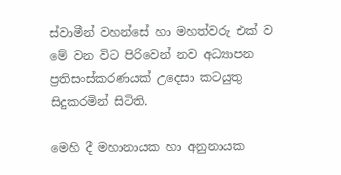ස්වාමීන් වහන්සේ හා මහත්වරු එක් ව මේ වන විට පිරිවෙන් නව අධ්‍යාපන ප්‍රතිසංස්කරණයක් උදෙසා කටයුතු සිදුකරමින් සිටිති.

මෙහි දී මහානායක හා අනුනායක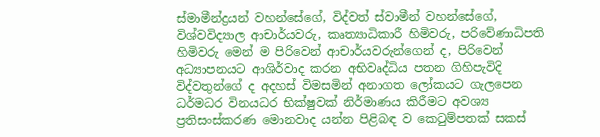ස්මාමීන්ද්‍රයන් වහන්සේගේ, විද්වත් ස්වාමීන් වහන්සේගේ, විශ්වවිද්‍යාල ආචාර්යවරු, කෘත්‍යාධිකාරී හිමිවරු, පරිවේණාධිපති හිමිවරු මෙන් ම පිරිවෙන් ආචාර්යවරුන්ගෙන් ද, පිරිවෙන් අධ්‍යාපනයට ආශිර්වාද කරන අභිවෘද්ධිය පතන ගිහිපැවිදි විද්වතුන්ගේ ද අදහස් විමසමින් අනාගත ලෝකයට ගැලපෙන ධර්මධර විනයධර භික්ෂුවක් නිර්මාණය කිරීමට අවශ්‍ය ප්‍රතිසංස්කරණ මොනවාද යන්න පිළිබඳ ව කෙටුම්පතක් සකස්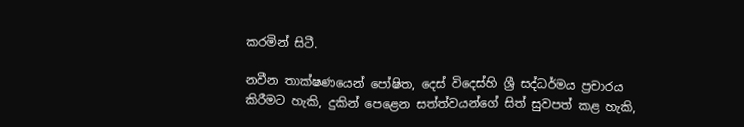කරමින් සිටී.

නවීන තාක්ෂණයෙන් පෝෂිත, දෙස් විදෙස්හි ශ්‍රී සද්ධර්මය ප්‍රචාරය කිරීමට හැකි, දුකින් පෙළෙන සත්ත්වයන්ගේ සිත් සුවපත් කළ හැකි,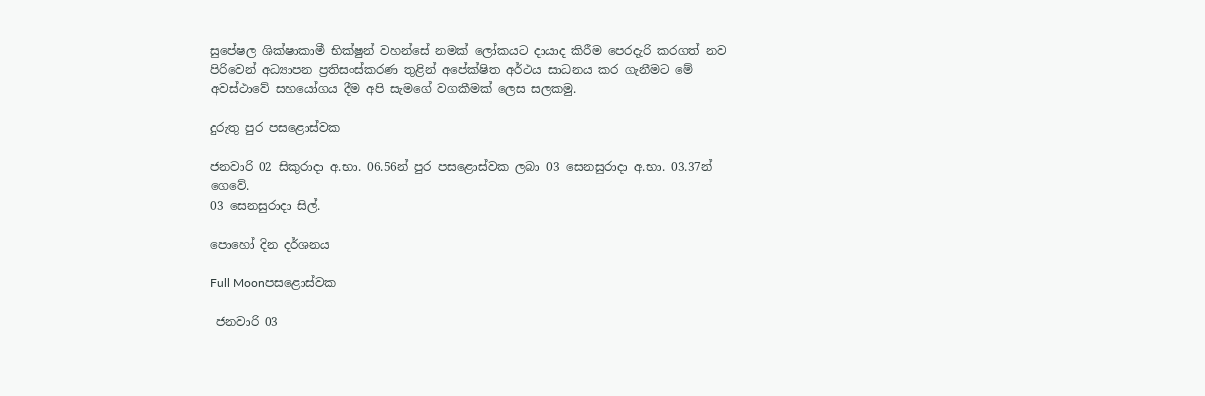සුපේෂල ශික්ෂාකාමී භික්ෂුන් වහන්සේ නමක් ලෝකයට දායාද කිරීම පෙරදැරි කරගත් නව පිරිවෙන් අධ්‍යාපන ප්‍රතිසංස්කරණ තුළින් අපේක්ෂිත අර්ථය සාධනය කර ගැනීමට මේ අවස්ථාවේ සහයෝගය දීම අපි සැමගේ වගකීමක් ලෙස සලකමු.

දුරුතු පුර පසළොස්වක

ජනවාරි 02 සිකුරාදා අ.භා. 06.56න් පුර පසළොස්වක ලබා 03 සෙනසුරාදා අ.භා. 03.37න් ගෙවේ.
03 සෙනසුරාදා සිල්.

පොහෝ දින දර්ශනය

Full Moonපසළොස්වක

 ජනවාරි 03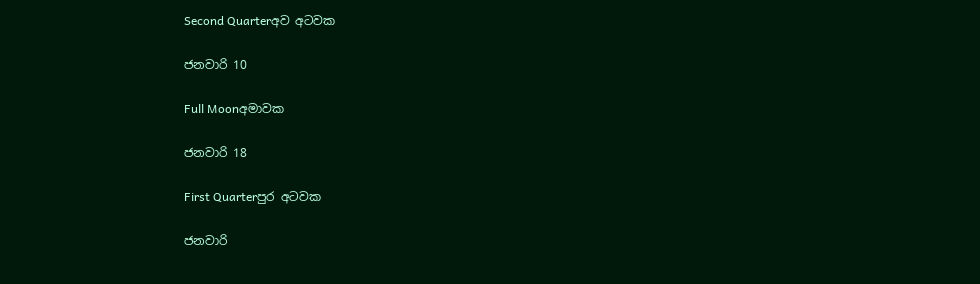Second Quarterඅව අටවක

ජනවාරි 10

Full Moonඅමාවක

ජනවාරි 18

First Quarterපුර අටවක

ජනවාරි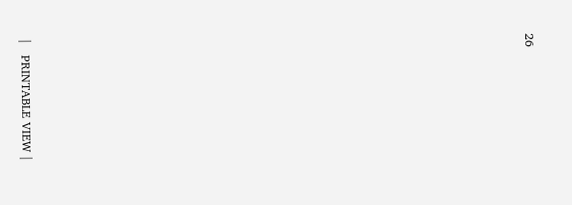26























|   PRINTABLE VIEW |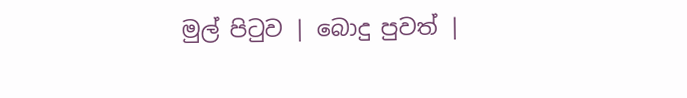මුල් පිටුව | බොදු පුවත් |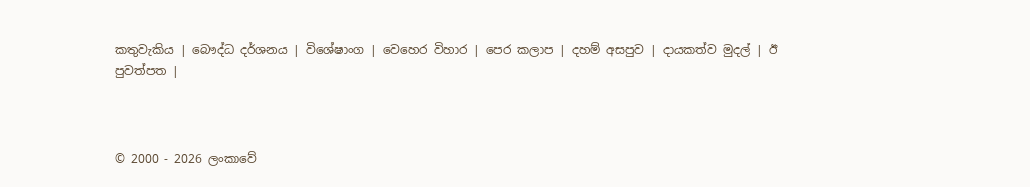කතුවැකිය | බෞද්ධ දර්ශනය | විශේෂාංග | වෙහෙර විහාර | පෙර කලාප | දහම් අසපුව | දායකත්ව මුදල් | ඊ පුවත්පත |



© 2000 - 2026 ලංකාවේ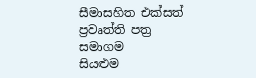සීමාසහිත එක්සත් ප්‍රවෘත්ති පත්‍ර සමාගම
සියළුම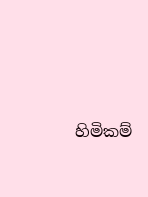හිමිකම්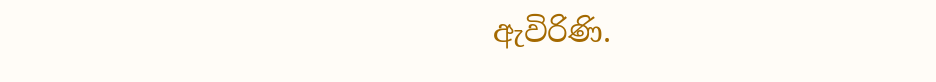ඇවිරිණි.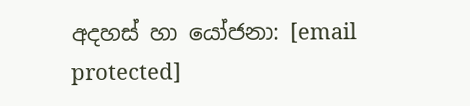අදහස් හා යෝජනා: [email protected]